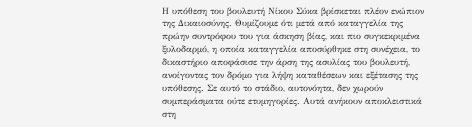Η υπόθεση του βουλευτή Νίκου Σύκα βρίσκεται πλέον ενώπιον της Δικαιοσύνης. Θυμίζουμε ότι μετά από καταγγελία της πρώην συντρόφου του για άσκηση βίας, και πιο συγκεκριμένα ξυλοδαρμό, η οποία καταγγελία αποσύρθηκε στη συνέχεια, το δικαστήριο αποφάσισε την άρση της ασυλίας του βουλευτή, ανοίγοντας τον δρόμο για λήψη καταθέσεων και εξέτασης της υπόθεσης. Σε αυτό το στάδιο, αυτονόητα, δεν χωρούν συμπεράσματα ούτε ετυμηγορίες. Αυτά ανήκουν αποκλειστικά στη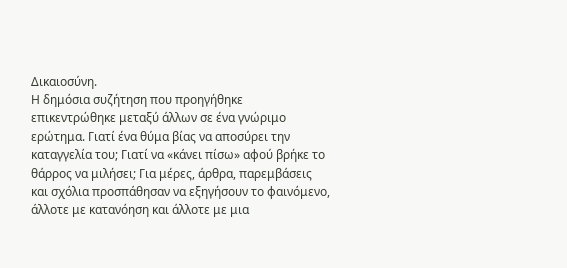Δικαιοσύνη.
Η δημόσια συζήτηση που προηγήθηκε επικεντρώθηκε μεταξύ άλλων σε ένα γνώριμο ερώτημα. Γιατί ένα θύμα βίας να αποσύρει την καταγγελία του; Γιατί να «κάνει πίσω» αφού βρήκε το θάρρος να μιλήσει; Για μέρες, άρθρα, παρεμβάσεις και σχόλια προσπάθησαν να εξηγήσουν το φαινόμενο, άλλοτε με κατανόηση και άλλοτε με μια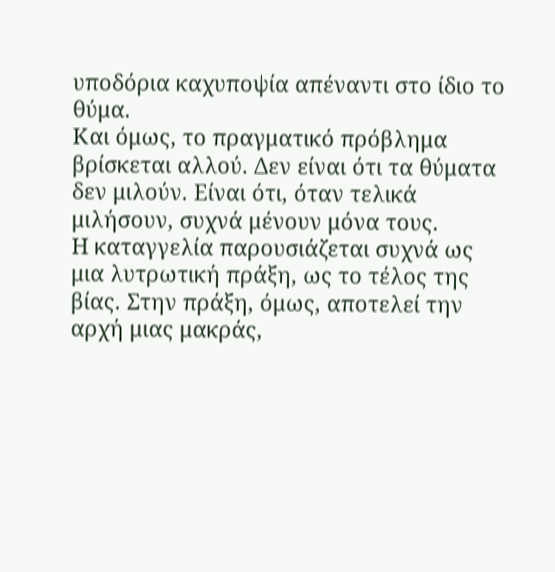υποδόρια καχυποψία απέναντι στο ίδιο το θύμα.
Και όμως, το πραγματικό πρόβλημα βρίσκεται αλλού. Δεν είναι ότι τα θύματα δεν μιλούν. Είναι ότι, όταν τελικά μιλήσουν, συχνά μένουν μόνα τους.
Η καταγγελία παρουσιάζεται συχνά ως μια λυτρωτική πράξη, ως το τέλος της βίας. Στην πράξη, όμως, αποτελεί την αρχή μιας μακράς,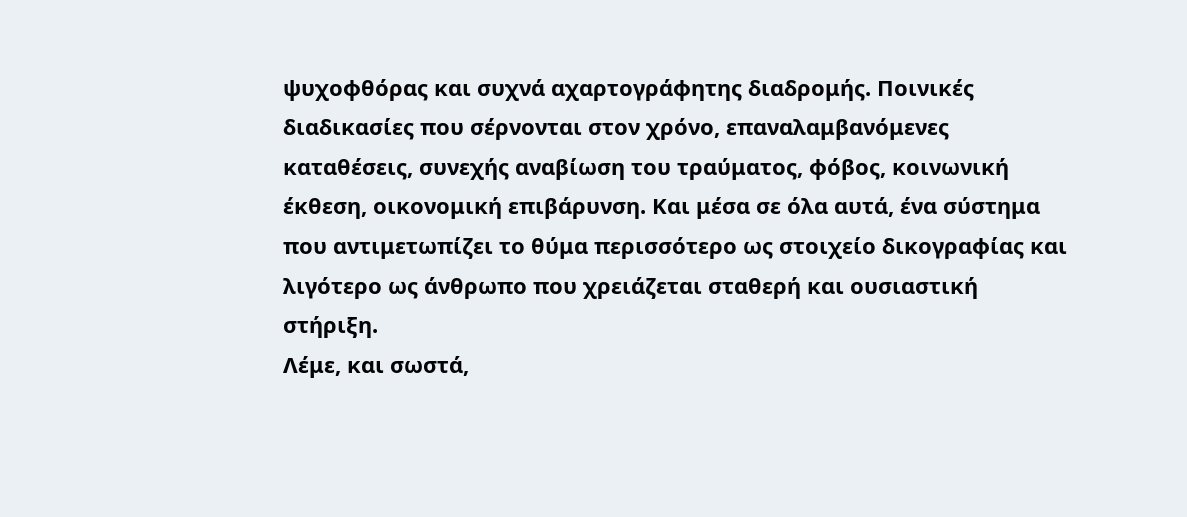ψυχοφθόρας και συχνά αχαρτογράφητης διαδρομής. Ποινικές διαδικασίες που σέρνονται στον χρόνο, επαναλαμβανόμενες καταθέσεις, συνεχής αναβίωση του τραύματος, φόβος, κοινωνική έκθεση, οικονομική επιβάρυνση. Και μέσα σε όλα αυτά, ένα σύστημα που αντιμετωπίζει το θύμα περισσότερο ως στοιχείο δικογραφίας και λιγότερο ως άνθρωπο που χρειάζεται σταθερή και ουσιαστική στήριξη.
Λέμε, και σωστά,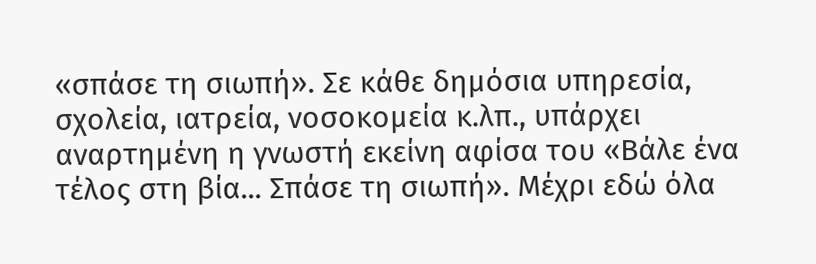«σπάσε τη σιωπή». Σε κάθε δημόσια υπηρεσία, σχολεία, ιατρεία, νοσοκομεία κ.λπ., υπάρχει αναρτημένη η γνωστή εκείνη αφίσα του «Βάλε ένα τέλος στη βία... Σπάσε τη σιωπή». Μέχρι εδώ όλα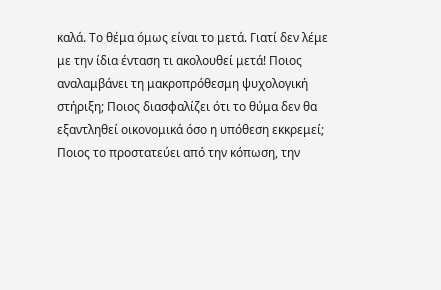καλά. Το θέμα όμως είναι το μετά. Γιατί δεν λέμε με την ίδια ένταση τι ακολουθεί μετά! Ποιος αναλαμβάνει τη μακροπρόθεσμη ψυχολογική στήριξη; Ποιος διασφαλίζει ότι το θύμα δεν θα εξαντληθεί οικονομικά όσο η υπόθεση εκκρεμεί; Ποιος το προστατεύει από την κόπωση, την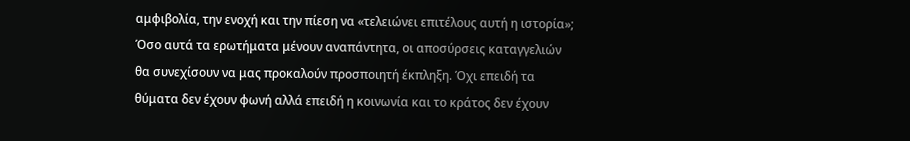αμφιβολία, την ενοχή και την πίεση να «τελειώνει επιτέλους αυτή η ιστορία»;
Όσο αυτά τα ερωτήματα μένουν αναπάντητα, οι αποσύρσεις καταγγελιών θα συνεχίσουν να μας προκαλούν προσποιητή έκπληξη. Όχι επειδή τα θύματα δεν έχουν φωνή αλλά επειδή η κοινωνία και το κράτος δεν έχουν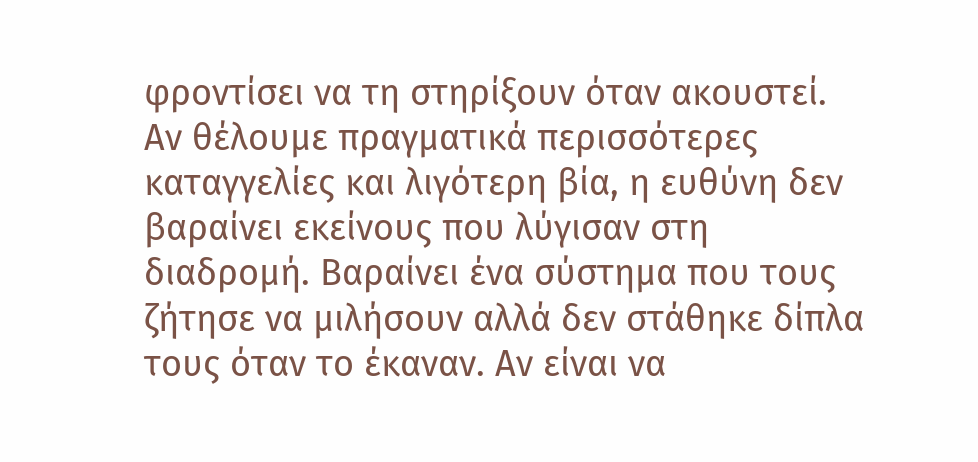φροντίσει να τη στηρίξουν όταν ακουστεί.
Αν θέλουμε πραγματικά περισσότερες καταγγελίες και λιγότερη βία, η ευθύνη δεν βαραίνει εκείνους που λύγισαν στη διαδρομή. Βαραίνει ένα σύστημα που τους ζήτησε να μιλήσουν αλλά δεν στάθηκε δίπλα τους όταν το έκαναν. Αν είναι να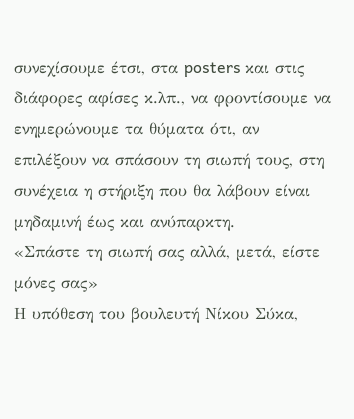συνεχίσουμε έτσι, στα posters και στις διάφορες αφίσες κ.λπ., να φροντίσουμε να ενημερώνουμε τα θύματα ότι, αν επιλέξουν να σπάσουν τη σιωπή τους, στη συνέχεια η στήριξη που θα λάβουν είναι μηδαμινή έως και ανύπαρκτη.
«Σπάστε τη σιωπή σας αλλά, μετά, είστε μόνες σας»
Η υπόθεση του βουλευτή Νίκου Σύκα,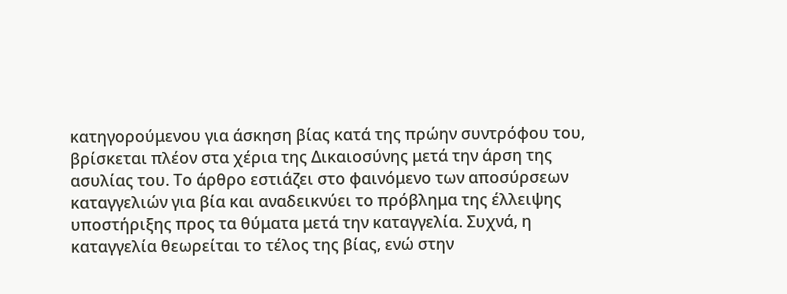κατηγορούμενου για άσκηση βίας κατά της πρώην συντρόφου του, βρίσκεται πλέον στα χέρια της Δικαιοσύνης μετά την άρση της ασυλίας του. Το άρθρο εστιάζει στο φαινόμενο των αποσύρσεων καταγγελιών για βία και αναδεικνύει το πρόβλημα της έλλειψης υποστήριξης προς τα θύματα μετά την καταγγελία. Συχνά, η καταγγελία θεωρείται το τέλος της βίας, ενώ στην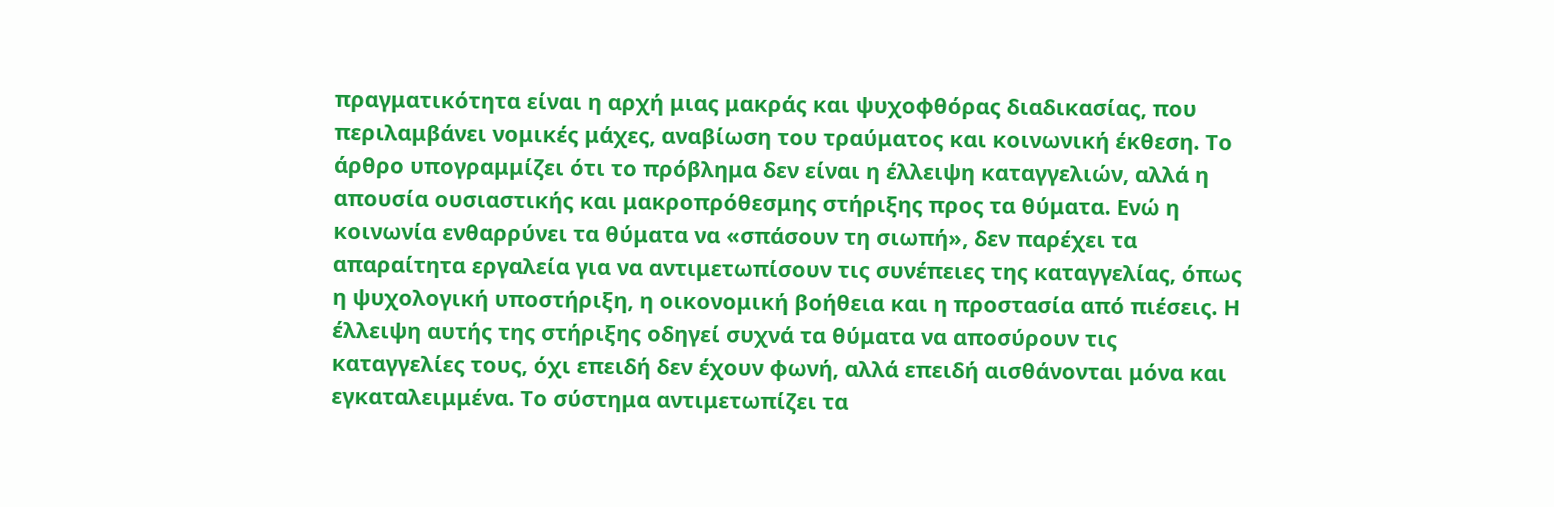πραγματικότητα είναι η αρχή μιας μακράς και ψυχοφθόρας διαδικασίας, που περιλαμβάνει νομικές μάχες, αναβίωση του τραύματος και κοινωνική έκθεση. Το άρθρο υπογραμμίζει ότι το πρόβλημα δεν είναι η έλλειψη καταγγελιών, αλλά η απουσία ουσιαστικής και μακροπρόθεσμης στήριξης προς τα θύματα. Ενώ η κοινωνία ενθαρρύνει τα θύματα να «σπάσουν τη σιωπή», δεν παρέχει τα απαραίτητα εργαλεία για να αντιμετωπίσουν τις συνέπειες της καταγγελίας, όπως η ψυχολογική υποστήριξη, η οικονομική βοήθεια και η προστασία από πιέσεις. Η έλλειψη αυτής της στήριξης οδηγεί συχνά τα θύματα να αποσύρουν τις καταγγελίες τους, όχι επειδή δεν έχουν φωνή, αλλά επειδή αισθάνονται μόνα και εγκαταλειμμένα. Το σύστημα αντιμετωπίζει τα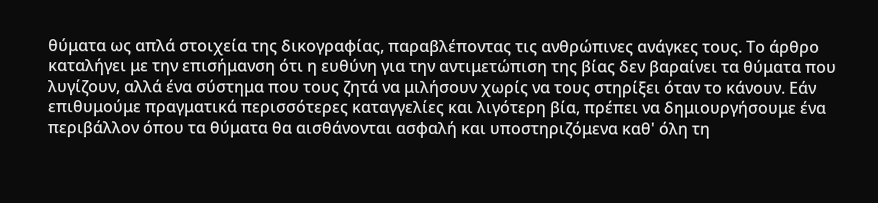θύματα ως απλά στοιχεία της δικογραφίας, παραβλέποντας τις ανθρώπινες ανάγκες τους. Το άρθρο καταλήγει με την επισήμανση ότι η ευθύνη για την αντιμετώπιση της βίας δεν βαραίνει τα θύματα που λυγίζουν, αλλά ένα σύστημα που τους ζητά να μιλήσουν χωρίς να τους στηρίξει όταν το κάνουν. Εάν επιθυμούμε πραγματικά περισσότερες καταγγελίες και λιγότερη βία, πρέπει να δημιουργήσουμε ένα περιβάλλον όπου τα θύματα θα αισθάνονται ασφαλή και υποστηριζόμενα καθ' όλη τη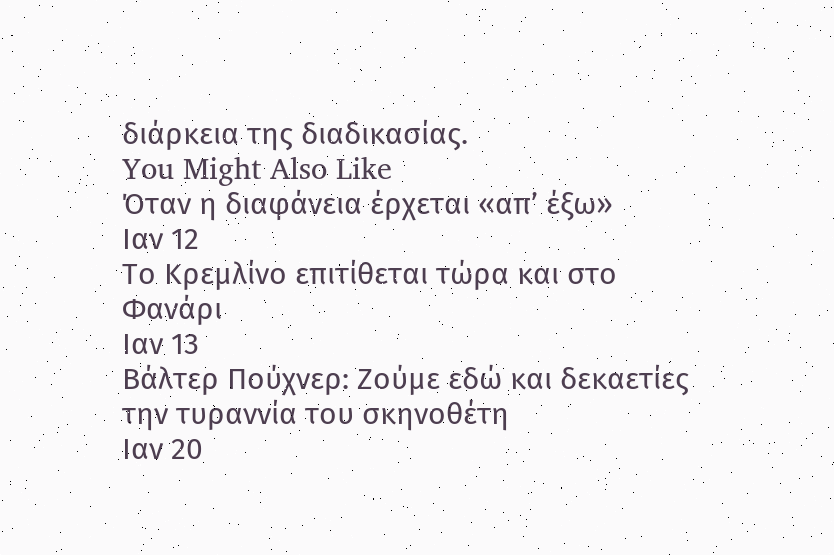διάρκεια της διαδικασίας.
You Might Also Like
Όταν η διαφάνεια έρχεται «απ’ έξω»
Ιαν 12
Το Κρεμλίνο επιτίθεται τώρα και στο Φανάρι
Ιαν 13
Βάλτερ Πούχνερ: Ζούμε εδώ και δεκαετίες την τυραννία του σκηνοθέτη
Ιαν 20